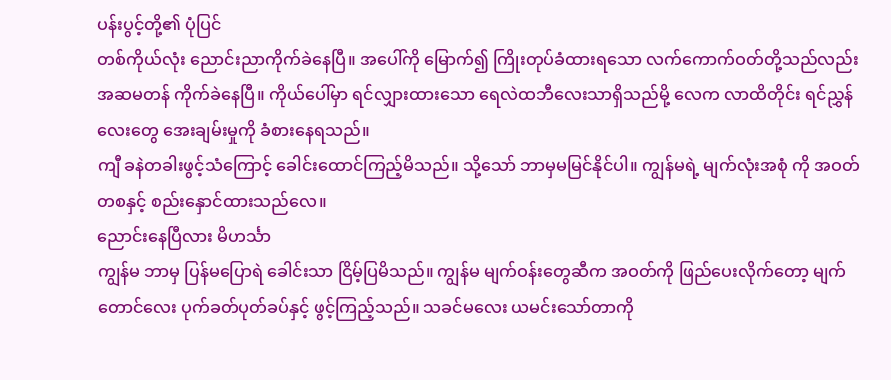ပန်းပွင့်တို့၏ ပုံပြင်
တစ်ကိုယ်လုံး ညောင်းညာကိုက်ခဲနေပြီ။ အပေါ်ကို မြောက်၍ ကြိုးတုပ်ခံထားရသော လက်ကောက်ဝတ်တို့သည်လည်း အဆမတန် ကိုက်ခဲနေပြီ။ ကိုယ်ပေါ်မှာ ရင်လျှားထားသော ရေလဲထဘီလေးသာရှိသည်မို့ လေက လာထိတိုင်း ရင်ညွှန်လေးတွေ အေးချမ်းမှုကို ခံစားနေရသည်။
ကျီ ခနဲတခါးဖွင့်သံကြောင့် ခေါင်းထောင်ကြည့်မိသည်။ သို့သော် ဘာမှမမြင်နိုင်ပါ။ ကျွန်မရဲ့ မျက်လုံးအစုံ ကို အဝတ်တစနှင့် စည်းနှောင်ထားသည်လေ။
ညောင်းနေပြီလား မိဟင်္သာ
ကျွန်မ ဘာမှ ပြန်မပြောရဲ ခေါင်းသာ ငြိမ့်ပြမိသည်။ ကျွန်မ မျက်ဝန်းတွေဆီက အဝတ်ကို ဖြည်ပေးလိုက်တော့ မျက်တောင်လေး ပုက်ခတ်ပုတ်ခပ်နှင့် ဖွင့်ကြည့်သည်။ သခင်မလေး ယမင်းသော်တာကို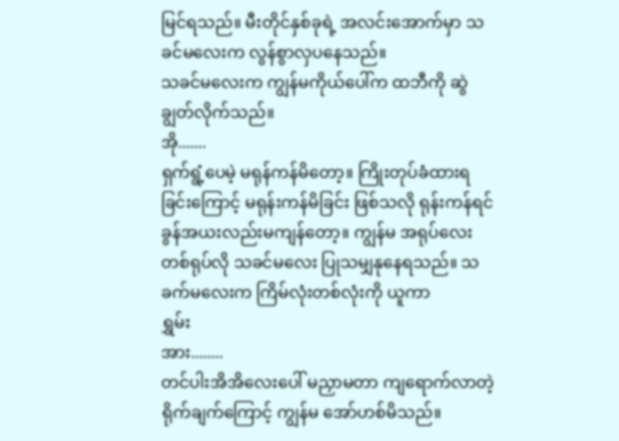မြင်ရသည်။ မီးတိုင်နှစ်ခုရဲ့ အလင်းအောက်မှာ သခင်မလေးက လွန်စွာလှပနေသည်။
သခင်မလေးက ကျွန်မကိုယ်ပေါ်က ထဘီကို ဆွဲချွတ်လိုက်သည်။
အို.......
ရှက်ရွံ့ပေမဲ့ မရုန်ကန်မိတော့။ ကြိုးတုပ်ခံထားရခြင်းကြောင့် မရုန်းကန်မိခြင်း ဖြစ်သလို ရုန်းကန်ရင် ခွန်အယးလည်းမကျန်တော့။ ကျွန်မ အရုပ်လေးတစ်ရုပ်လို သခင်မလေး ပြုသမျှနုနေရသည်။ သခက်မလေးက ကြိမ်လုံးတစ်လုံးကို ယူကာ
ရွှမ်း
အား........
တင်ပါးအိအိလေးပေါ် မညှာမတာ ကျရောက်လာတဲ့ ရိုက်ချက်ကြောင့် ကျွန်မ အော်ဟစ်မိသည်။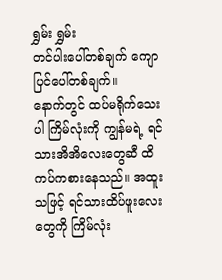ရွှမ်း ရွှမ်း
တင်ပါးပေါ်တစ်ချက် ကျောပြင်ပေါ်တစ်ချက်။
နောက်တွင် ထပ်မရိုက်သေးပါ ကြိမ်လုံးကို ကျွန်မရဲ့ ရင်သားအိအိလေးတွေဆီ ထိကပ်ကစားနေသည်။ အထူးသဖြင့် ရင်သားထိပ်ဖူးလေးတွေကို ကြိမ်လုံး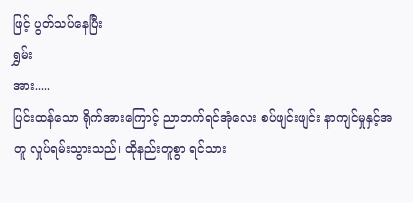ဖြင့် ပွတ်သပ်နေပြီး
ရွှမ်း
အား.....
ပြင်းထန်သော ရိုက်အားကြောင့် ညာဘက်ရင်အုံလေး စပ်ဖျင်းဖျင်း နာကျင်မှုနှင့်အတူ လှုပ်ရမ်းသွားသည်၊ ထိုနည်းတူစွာ ရင်သား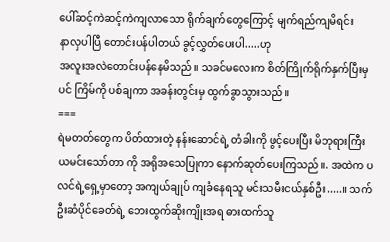ပေါ်ဆင့်ကဲဆင့်ကဲကျလာသော ရိုက်ချက်တွေကြောင့် မျက်ရည်ကျမိရင်း
နာလှပါပြီ တောင်းပန်ပါတယ် ခွင့်လွှတ်ပေးပါ.....ဟု
အလူးအလဲတောင်းပန်နေမိသည်။ သခင်မလေးက စိတ်ကြိုက်ရိုက်နှက်ပြီးမှပင် ကြိမ်ကို ပစ်ချကာ အခန်းတွင်းမှ ထွက်ခွာသွားသည်။
===
ရဲမတတ်တွေက ပိတ်ထားတဲ့ နန်းဆောင်ရဲ့ တံခါးကို ဖွင့်ပေးပြီး မိဘုရားကြီး ယမင်းသော်တာ ကို အရိုအသေပြုကာ နောက်ဆုတ်ပေးကြသည်။. အထဲက ပလင်ရဲ့ရှေ့မှာတော့ အကျယ်ချုပ် ကျခံနေရသူ မင်းသမီးငယ်နှစ်ဦး.....။ သက်ဦးဆံပိုင်ခေတ်ရဲ့ ဘေးထွက်ဆိုးကျိုးအရ ဓားထက်သူ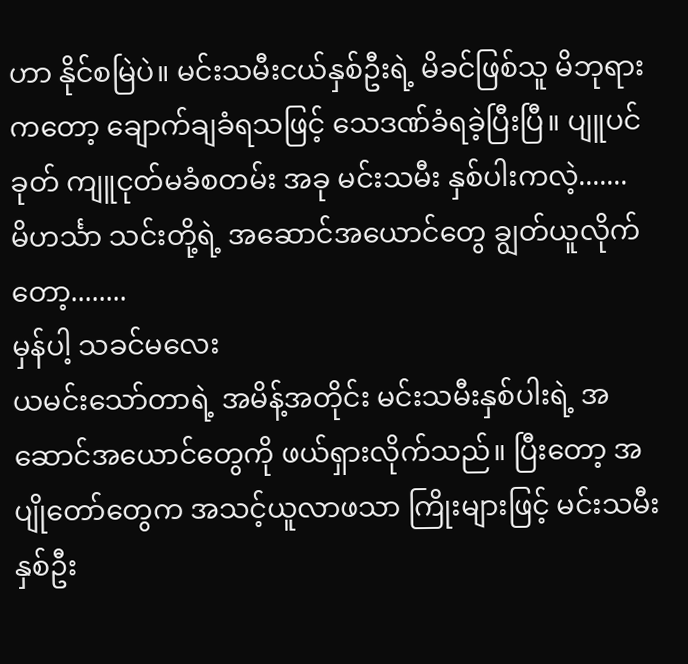ဟာ နိုင်စမြဲပဲ။ မင်းသမီးငယ်နှစ်ဦးရဲ့ မိခင်ဖြစ်သူ မိဘုရားကတော့ ချောက်ချခံရသဖြင့် သေဒဏ်ခံရခဲ့ပြီးပြီ။ ပျူပင်ခုတ် ကျူငုတ်မခံစတမ်း အခု မင်းသမီး နှစ်ပါးကလဲ့.......
မိဟင်္သာ သင်းတို့ရဲ့ အဆောင်အယောင်တွေ ချွတ်ယူလိုက်တော့........
မှန်ပါ့ သခင်မလေး
ယမင်းသော်တာရဲ့ အမိန့်အတိုင်း မင်းသမီးနှစ်ပါးရဲ့ အဆောင်အယောင်တွေကို ဖယ်ရှားလိုက်သည်။ ပြီးတော့ အပျိုတော်တွေက အသင့်ယူလာဖသာ ကြိုးများဖြင့် မင်းသမီး နှစ်ဦး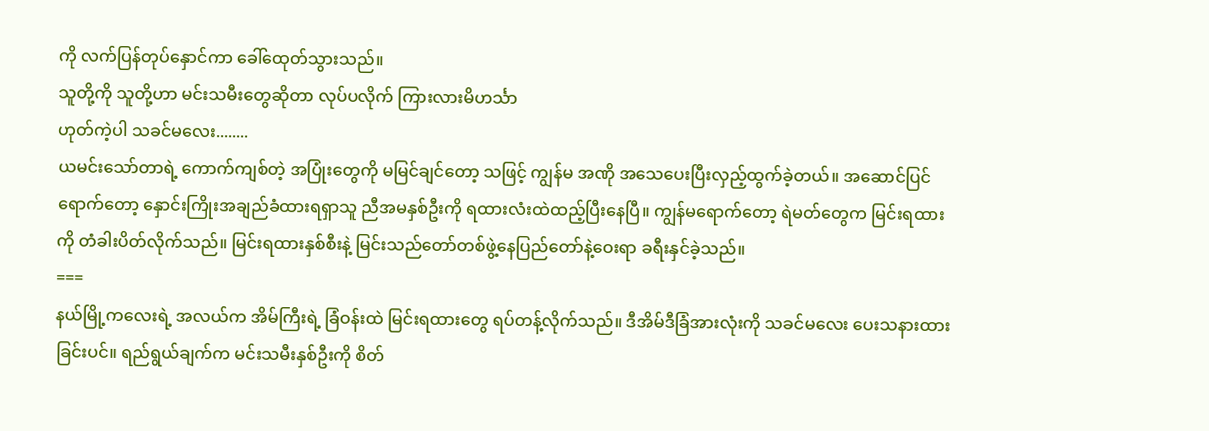ကို လက်ပြန်တုပ်နှောင်ကာ ခေါ်ထေုတ်သွားသည်။
သူတို့ကို သူတို့ဟာ မင်းသမီးတွေဆိုတာ လုပ်ပလိုက် ကြားလားမိဟင်္သာ
ဟုတ်ကဲ့ပါ သခင်မလေး........
ယမင်းသော်တာရဲ့ ကောက်ကျစ်တဲ့ အပြုံးတွေကို မမြင်ချင်တော့ သဖြင့် ကျွန်မ အဏို အသေပေးပြီးလှည့်ထွက်ခဲ့တယ်။ အဆောင်ပြင်ရောက်တော့ နှောင်းကြိုးအချည်ခံထားရရှာသူ ညီအမနှစ်ဦးကို ရထားလံးထဲထည့်ပြီးနေပြီ။ ကျွန်မရောက်တော့ ရဲမတ်တွေက မြင်းရထားကို တံခါးပိတ်လိုက်သည်။ မြင်းရထားနှစ်စီးနဲ့ မြင်းသည်တော်တစ်ဖွဲ့နေပြည်တော်နဲ့ဝေးရာ ခရီးနှင်ခဲ့သည်။
===
နယ်မြို့ကလေးရဲ့ အလယ်က အိမ်ကြီးရဲ့ ခြံဝန်းထဲ မြင်းရထားတွေ ရပ်တန့်လိုက်သည်။ ဒီအိမ်ဒီခြံအားလုံးကို သခင်မလေး ပေးသနားထားခြင်းပင်။ ရည်ရွယ်ချက်က မင်းသမီးနှစ်ဦးကို စိတ်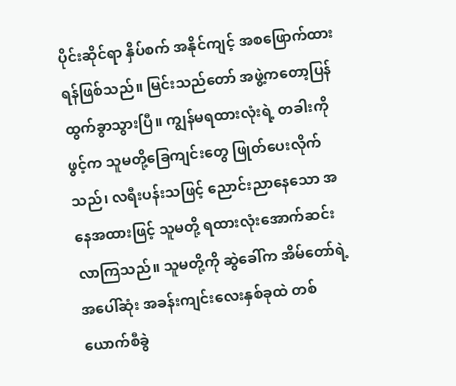ပိုင်းဆိုင်ရာ နှိပ်စက် အနိုင်ကျင့် အစဖြောက်ထားရန်ဖြစ်သည်။ မြင်းသည်တော် အဖွဲ့ကတော့ပြန် ထွက်ခွာသွားပြီ။ ကျွန်မရထားလုံးရဲ့ တခါးကို ဖွင့်က သူမတို့ခြေကျင်းတွေ ဖြုတ်ပေးလိုက်သည်၊ လရီးပန်းသဖြင့် ညောင်းညာနေသော အနေအထားဖြင့် သူမတို့ ရထားလုံးအောက်ဆင်းလာကြသည်။ သူမတို့ကို ဆွဲခေါ်က အိမ်တော်ရဲ့ အပေါ်ဆုံး အခန်းကျင်းလေးနှစ်ခုထဲ တစ်ယောက်စီခွဲ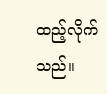ထည့်လိုက်သည်။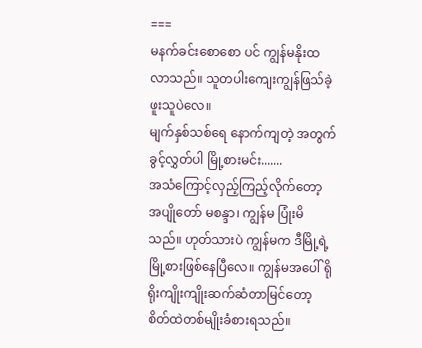===
မနက်ခင်းစောစော ပင် ကျွန်မနိုးထလာသည်။ သူတပါးကျေးကျွန်ဖြသ်ခဲ့ ဖူးသူပဲလေ။
မျက်နှစ်သစ်ရေ နောက်ကျတဲ့ အတွက် ခွင့်လွှတ်ပါ မြို့စားမင်း.......
အသံကြောင့်လှည့်ကြည့်လိုက်တော့ အပျိုတော် မစန္ဒာ၊ ကျွန်မ ပြုံးမိသည်။ ဟုတ်သားပဲ ကျွန်မက ဒီမြို့ရဲ့ မြို့စားဖြစ်နေပြီလေ။ ကျွန်မအပေါ် ရိုရိုးကျိုးကျိုးဆက်ဆံတာမြင်တော့ စိတ်ထဲတစ်မျိုးခံစားရသည်။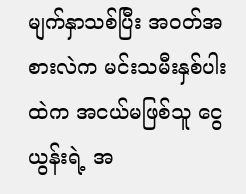မျက်နှာသစ်ပြီး အဝတ်အစားလဲက မင်းသမီးနှစ်ပါးထဲက အငယ်မဖြစ်သူ ငွေယွန်းရဲ့ အ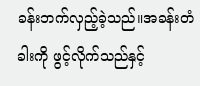ခန်းဘက်လှည့်ခဲ့သည်။အခန်းတံခါးကို ဖွင့်လိုက်သည်နှင့်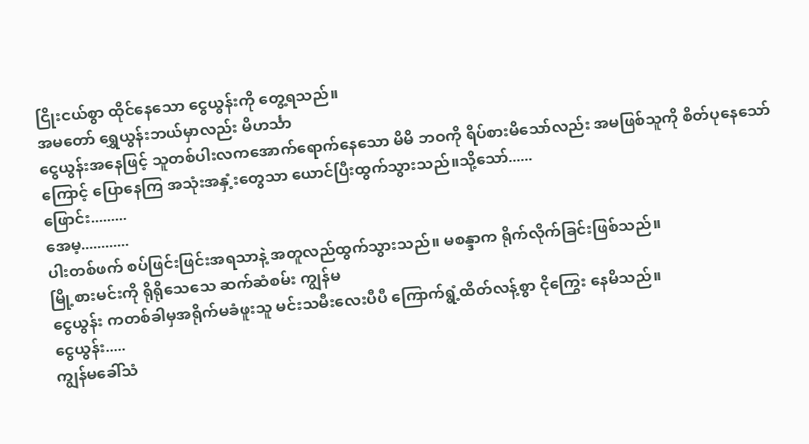ငြိုးငယ်စွာ ထိုင်နေသော ငွေယွန်းကို တွေ့ရသည်။
အမတော် ရွှေယွန်းဘယ်မှာလည်း မိဟင်္သာ
ငွေယွန်းအနေဖြင့် သူတစ်ပါးလကအောက်ရောက်နေသော မိမိ ဘဝကို ရိပ်စားမိသော်လည်း အမဖြစ်သူကို စိတ်ပုနေသော်ကြောင့် ပြောနေကြ အသုံးအနှံ့းတွေသာ ယောင်ပြီးထွက်သွားသည်။သို့သော်......
ဖြောင်း.........
အေမ့............
ပါးတစ်ဖက် စပ်ဖြင်းဖြင်းအရသာနဲ့ အတူလည်ထွက်သွားသည်။ မစန္ဒာက ရိုက်လိုက်ခြင်းဖြစ်သည်။
မြို့စားမင်းကို ရိုရိုသေသေ ဆက်ဆံစမ်း ကျွန်မ
ငွေယွန်း ကတစ်ခါမှအရိုက်မခံဖူးသူ မင်းသမီးလေးပီပီ ကြောက်ရွံ့ထိတ်လန့်စွာ ငိုကြွေး နေမိသည်။
ငွေယွန်း.....
ကျွန်မခေါ်သံ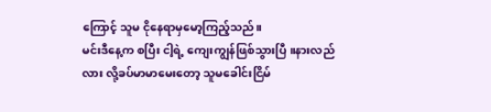ကြောင့် သူမ ငိုနေရာမှမော့ကြည့်သည်။
မင်းဒီနေ့က စပြီး ငါ့ရဲ့ ကျေးကျွန်ဖြစ်သွားပြီ ။နားလည်လား လို့ခပ်မာမာမေးတော့ သူမခေါင်းငြိမ်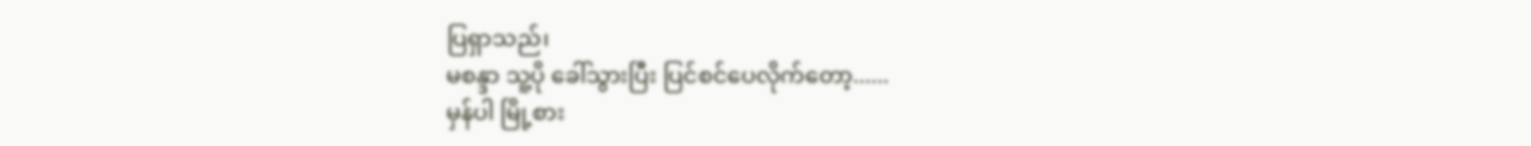ပြရှာသည်၊
မစန္ဒာ သူ့ပို ခေါ်သွားပြီး ပြင်စင်ပေလိုက်တော့......
မှန်ပါ မြို့စား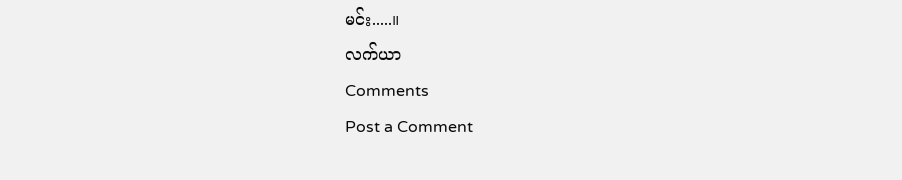မင်း.....။
လက်ယာ
Comments
Post a Comment